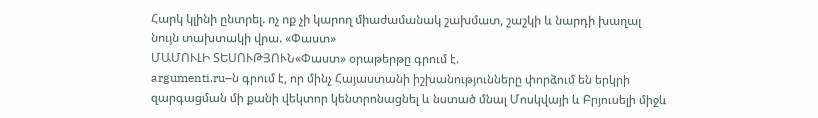Հարկ կլինի ընտրել. ոչ ոք չի կարող միաժամանակ շախմատ, շաշկի և նարդի խաղալ նույն տախտակի վրա. «Փաստ»
ՄԱՄՈՒԼԻ ՏԵՍՈՒԹՅՈՒՆ«Փաստ» օրաթերթը գրում է.
argumenti.ru–ն գրում է, որ մինչ Հայաստանի իշխանությունները փորձում են երկրի զարգացման մի քանի վեկտոր կենտրոնացնել և նստած մնալ Մոսկվայի և Բրյուսելի միջև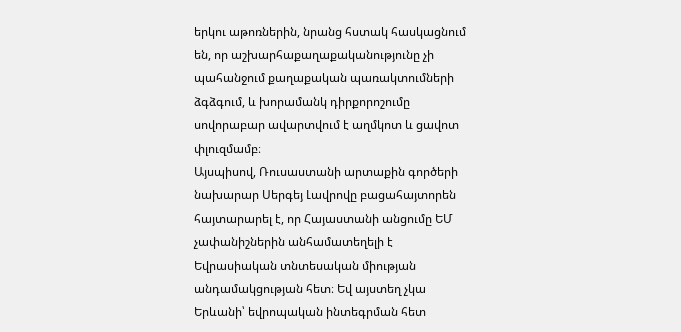երկու աթոռներին, նրանց հստակ հասկացնում են, որ աշխարհաքաղաքականությունը չի պահանջում քաղաքական պառակտումների ձգձգում, և խորամանկ դիրքորոշումը սովորաբար ավարտվում է աղմկոտ և ցավոտ փլուզմամբ։
Այսպիսով, Ռուսաստանի արտաքին գործերի նախարար Սերգեյ Լավրովը բացահայտորեն հայտարարել է, որ Հայաստանի անցումը ԵՄ չափանիշներին անհամատեղելի է Եվրասիական տնտեսական միության անդամակցության հետ։ Եվ այստեղ չկա Երևանի՝ եվրոպական ինտեգրման հետ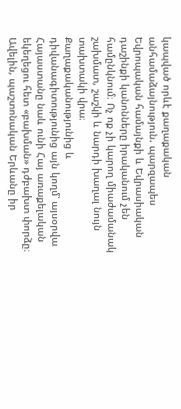կապված որևէ քաղաքական անհամաձայնություն. պարզապես Եվրոպական համայնքի և Եվրասիական դաշինքի կանոնները իրականում չեն համընկնում։ Ոչ ոք չի կարող միաժամանակ շախմատ, շաշկի և նարդի խաղալ նույն տախտակի վրա։
Քաղաքականությունից և դիվանագիտությունից այն կողմ՝ այսօրվա Հայաստանը նաև ունի Հայ առաքելական եկեղեցու հետ «բախման» դժբախտ փորձը։ Ավելին, պաշտոնական Երևանը իր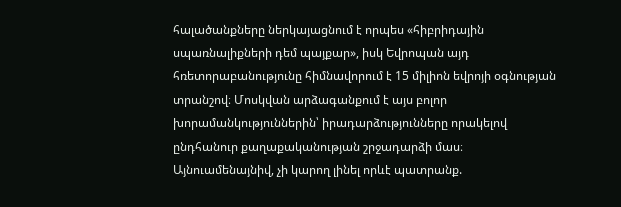հալածանքները ներկայացնում է որպես «հիբրիդային սպառնալիքների դեմ պայքար», իսկ Եվրոպան այդ հռետորաբանությունը հիմնավորում է 15 միլիոն եվրոյի օգնության տրանշով։ Մոսկվան արձագանքում է այս բոլոր խորամանկություններին՝ իրադարձությունները որակելով ընդհանուր քաղաքականության շրջադարձի մաս։ Այնուամենայնիվ, չի կարող լինել որևէ պատրանք.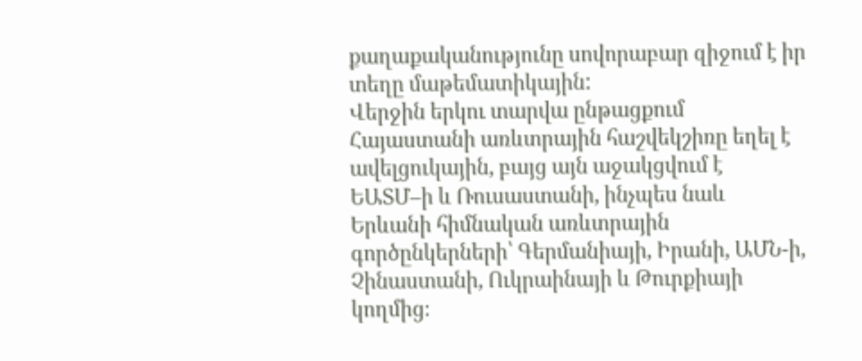քաղաքականությունը սովորաբար զիջում է իր տեղը մաթեմատիկային:
Վերջին երկու տարվա ընթացքում Հայաստանի առևտրային հաշվեկշիռը եղել է ավելցուկային, բայց այն աջակցվում է ԵԱՏՄ–ի և Ռուսաստանի, ինչպես նաև Երևանի հիմնական առևտրային գործընկերների՝ Գերմանիայի, Իրանի, ԱՄՆ-ի, Չինաստանի, Ուկրաինայի և Թուրքիայի կողմից։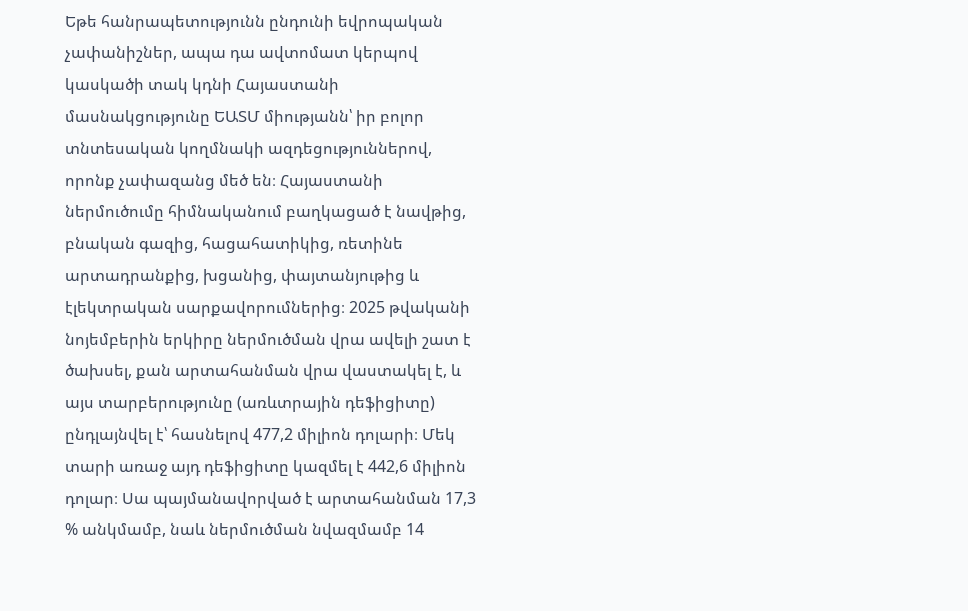Եթե հանրապետությունն ընդունի եվրոպական չափանիշներ, ապա դա ավտոմատ կերպով կասկածի տակ կդնի Հայաստանի մասնակցությունը ԵԱՏՄ միությանն՝ իր բոլոր տնտեսական կողմնակի ազդեցություններով, որոնք չափազանց մեծ են։ Հայաստանի ներմուծումը հիմնականում բաղկացած է նավթից, բնական գազից, հացահատիկից, ռետինե արտադրանքից, խցանից, փայտանյութից և էլեկտրական սարքավորումներից։ 2025 թվականի նոյեմբերին երկիրը ներմուծման վրա ավելի շատ է ծախսել, քան արտահանման վրա վաստակել է, և այս տարբերությունը (առևտրային դեֆիցիտը) ընդլայնվել է՝ հասնելով 477,2 միլիոն դոլարի։ Մեկ տարի առաջ այդ դեֆիցիտը կազմել է 442,6 միլիոն դոլար։ Սա պայմանավորված է արտահանման 17,3 % անկմամբ, նաև ներմուծման նվազմամբ 14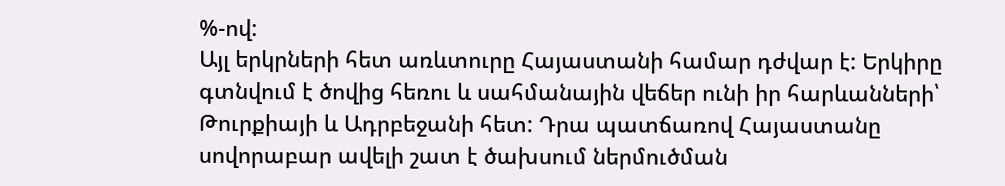%-ով:
Այլ երկրների հետ առևտուրը Հայաստանի համար դժվար է: Երկիրը գտնվում է ծովից հեռու և սահմանային վեճեր ունի իր հարևանների՝ Թուրքիայի և Ադրբեջանի հետ: Դրա պատճառով Հայաստանը սովորաբար ավելի շատ է ծախսում ներմուծման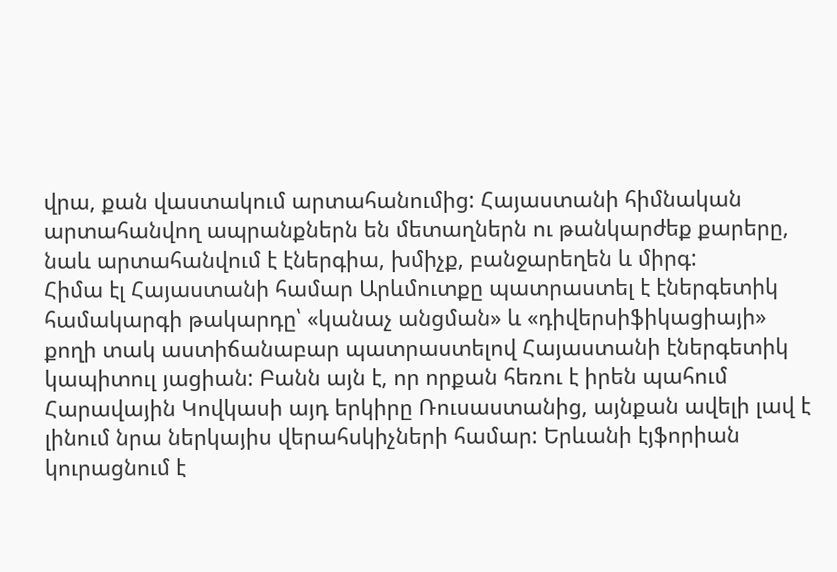վրա, քան վաստակում արտահանումից: Հայաստանի հիմնական արտահանվող ապրանքներն են մետաղներն ու թանկարժեք քարերը, նաև արտահանվում է էներգիա, խմիչք, բանջարեղեն և միրգ:
Հիմա էլ Հայաստանի համար Արևմուտքը պատրաստել է էներգետիկ համակարգի թակարդը՝ «կանաչ անցման» և «դիվերսիֆիկացիայի» քողի տակ աստիճանաբար պատրաստելով Հայաստանի էներգետիկ կապիտուլ յացիան: Բանն այն է, որ որքան հեռու է իրեն պահում Հարավային Կովկասի այդ երկիրը Ռուսաստանից, այնքան ավելի լավ է լինում նրա ներկայիս վերահսկիչների համար: Երևանի էյֆորիան կուրացնում է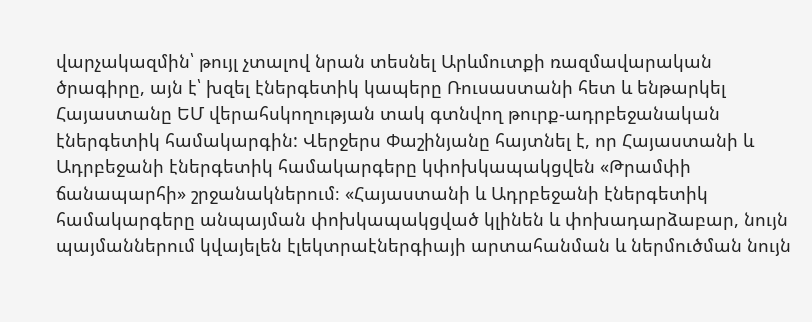վարչակազմին՝ թույլ չտալով նրան տեսնել Արևմուտքի ռազմավարական ծրագիրը, այն է՝ խզել էներգետիկ կապերը Ռուսաստանի հետ և ենթարկել Հայաստանը ԵՄ վերահսկողության տակ գտնվող թուրք-ադրբեջանական էներգետիկ համակարգին: Վերջերս Փաշինյանը հայտնել է, որ Հայաստանի և Ադրբեջանի էներգետիկ համակարգերը կփոխկապակցվեն «Թրամփի ճանապարհի» շրջանակներում։ «Հայաստանի և Ադրբեջանի էներգետիկ համակարգերը անպայման փոխկապակցված կլինեն և փոխադարձաբար, նույն պայմաններում կվայելեն էլեկտրաէներգիայի արտահանման և ներմուծման նույն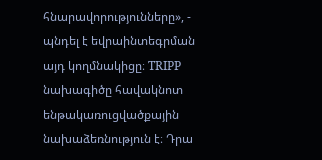հնարավորությունները», - պնդել է եվրաինտեգրման այդ կողմնակիցը։ TRIPP նախագիծը հավակնոտ ենթակառուցվածքային նախաձեռնություն է։ Դրա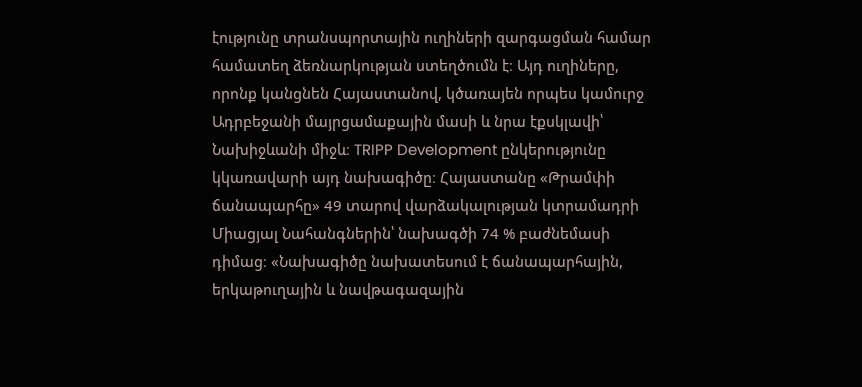էությունը տրանսպորտային ուղիների զարգացման համար համատեղ ձեռնարկության ստեղծումն է։ Այդ ուղիները, որոնք կանցնեն Հայաստանով, կծառայեն որպես կամուրջ Ադրբեջանի մայրցամաքային մասի և նրա էքսկլավի՝ Նախիջևանի միջև։ TRIPP Development ընկերությունը կկառավարի այդ նախագիծը։ Հայաստանը «Թրամփի ճանապարհը» 49 տարով վարձակալության կտրամադրի Միացյալ Նահանգներին՝ նախագծի 74 % բաժնեմասի դիմաց։ «Նախագիծը նախատեսում է ճանապարհային, երկաթուղային և նավթագազային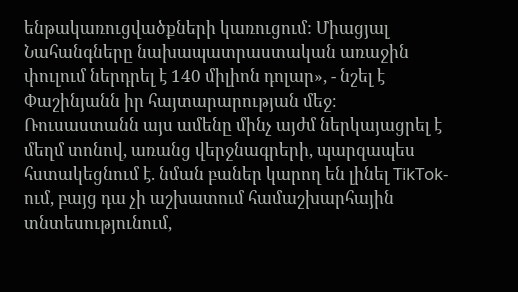ենթակառուցվածքների կառուցում: Միացյալ Նահանգները նախապատրաստական առաջին փուլում ներդրել է 140 միլիոն դոլար», - նշել է Փաշինյանն իր հայտարարության մեջ։
Ռուսաստանն այս ամենը մինչ այժմ ներկայացրել է մեղմ տոնով, առանց վերջնագրերի, պարզապես հստակեցնում է. նման բաներ կարող են լինել TikTok-ում, բայց դա չի աշխատում համաշխարհային տնտեսությունում,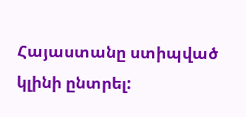Հայաստանը ստիպված կլինի ընտրել: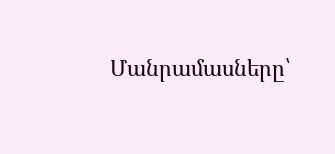Մանրամասները՝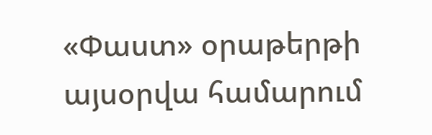«Փաստ» օրաթերթի այսօրվա համարում